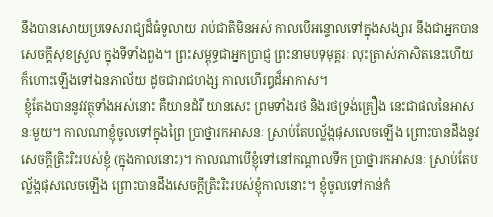នឹងបានសោយប្រទេសរាជ្យដ៏ធំទូលាយ រាប់ជាតិមិនអស់ កាលបើអន្ទោលទៅក្នុងសង្សារ នឹងជាអ្នកបានសេចកី្តសុខស្រួល ក្នុងទីទាំងពួង។ ព្រះសម្ពុទ្ធជាអ្នកប្រាជ្ញ ព្រះនាមបទុមុត្តរៈ លុះត្រាស់ភាសិតនេះហើយ ក៏ហោះឡើងទៅឯនភាល័យ ដូចជារាជហង្ស កាលហើរឰដ៏អាកាស។
 ខ្ញុំតែងបាននូវវត្ថុទាំងអស់នោះ គឺយានដំរី យានសេះ ព្រមទាំងរថ និងរថទ្រង់គ្រឿង នេះជាផលនៃអាសនៈមួយ។ កាលណាខ្ញុំចូលទៅក្នុងព្រៃ ប្រាថ្នារកអាសនៈ ស្រាប់តែបល្ល័ង្កផុសលេចឡើង ព្រោះបានដឹងនូវសេចក្តីត្រិះរិះរបស់ខ្ញុំ (ក្នុងកាលនោះ)។ កាលណាបើខ្ញុំទៅនៅកណ្តាលទឹក ប្រាថ្នារកអាសនៈ ស្រាប់តែបល្ល័ង្កផុសលេចឡើង ព្រោះបានដឹងសេចក្តីត្រិះរិះរបស់ខ្ញុំកាលនោះ។ ខ្ញុំចូលទៅកាន់កំ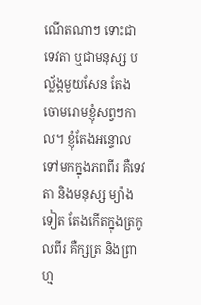ណើតណាៗ ទោះជាទេវតា ឬជាមនុស្ស បល្ល័ង្កមួយសែន តែងចោមរោមខ្ញុំសព្វៗកាល។ ខ្ញុំតែងអន្ទោលទៅមកក្នុងភពពីរ គឺទេវតា និងមនុស្ស ម្យ៉ាងទៀត តែងកើតក្នុងត្រកូលពីរ គឺក្សត្រ និងព្រាហ្ម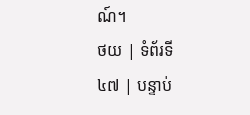ណ៍។
ថយ | ទំព័រទី ៤៧ | បន្ទាប់